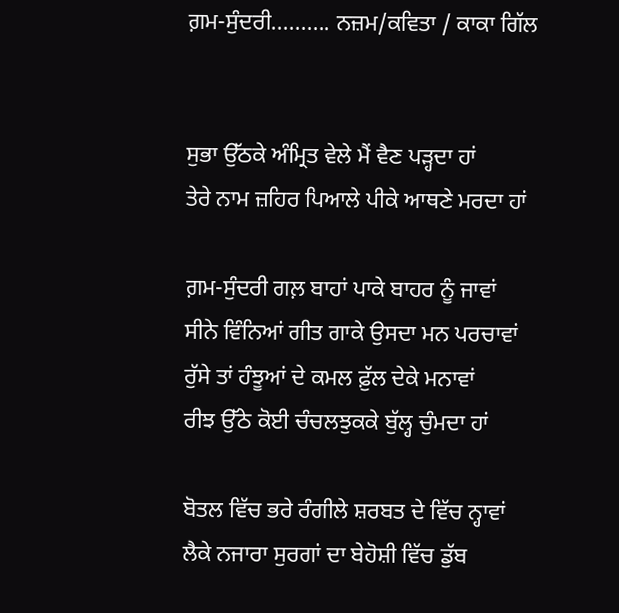ਗ਼ਮ-ਸੁੰਦਰੀ.......... ਨਜ਼ਮ/ਕਵਿਤਾ / ਕਾਕਾ ਗਿੱਲ


ਸੁਭਾ ਉੱਠਕੇ ਅੰਮ੍ਰਿਤ ਵੇਲੇ ਮੈਂ ਵੈਣ ਪੜ੍ਹਦਾ ਹਾਂ
ਤੇਰੇ ਨਾਮ ਜ਼ਹਿਰ ਪਿਆਲੇ ਪੀਕੇ ਆਥਣੇ ਮਰਦਾ ਹਾਂ

ਗ਼ਮ-ਸੁੰਦਰੀ ਗਲ਼ ਬਾਹਾਂ ਪਾਕੇ ਬਾਹਰ ਨੂੰ ਜਾਵਾਂ
ਸੀਨੇ ਵਿੰਨਿਆਂ ਗੀਤ ਗਾਕੇ ਉਸਦਾ ਮਨ ਪਰਚਾਵਾਂ
ਰੁੱਸੇ ਤਾਂ ਹੰਝੂਆਂ ਦੇ ਕਮਲ ਫ਼ੁੱਲ ਦੇਕੇ ਮਨਾਵਾਂ
ਰੀਝ ਉੱਠੇ ਕੋਈ ਚੰਚਲਝੁਕਕੇ ਬੁੱਲ੍ਹ ਚੁੰਮਦਾ ਹਾਂ

ਬੋਤਲ ਵਿੱਚ ਭਰੇ ਰੰਗੀਲੇ ਸ਼ਰਬਤ ਦੇ ਵਿੱਚ ਨ੍ਹਾਵਾਂ
ਲੈਕੇ ਨਜਾਰਾ ਸੁਰਗਾਂ ਦਾ ਬੇਹੋਸ਼ੀ ਵਿੱਚ ਡੁੱਬ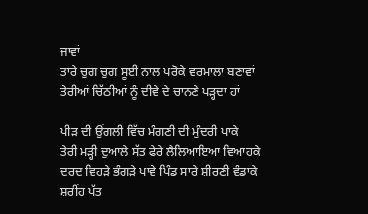ਜਾਵਾਂ
ਤਾਰੇ ਚੁਗ ਚੁਗ ਸੂਈ ਨਾਲ ਪਰੋਕੇ ਵਰਮਾਲਾ ਬਣਾਵਾਂ
ਤੇਰੀਆਂ ਚਿੱਠੀਆਂ ਨੂੰ ਦੀਵੇ ਦੇ ਚਾਨਣੇ ਪੜ੍ਹਦਾ ਹਾਂ

ਪੀੜ ਦੀ ਉਂਗਲੀ ਵਿੱਚ ਮੰਗਣੀ ਦੀ ਮੁੰਦਰੀ ਪਾਕੇ
ਤੇਰੀ ਮੜ੍ਹੀ ਦੁਆਲੇ ਸੱਤ ਫੇਰੇ ਲੈਲਿਆਇਆ ਵਿਆਹਕੇ
ਦਰਦ ਵਿਹੜੇ ਭੰਗੜੇ ਪਾਵੇ ਪਿੰਡ ਸਾਰੇ ਸ਼ੀਰਣੀ ਵੰਡਾਕੇ
ਸ਼ਰੀਂਹ ਪੱਤ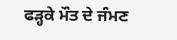ਫੜ੍ਹਕੇ ਮੌਤ ਦੇ ਜੰਮਣ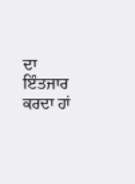ਦਾ ਇੰਤਜਾਰ ਕਰਦਾ ਹਾਂ